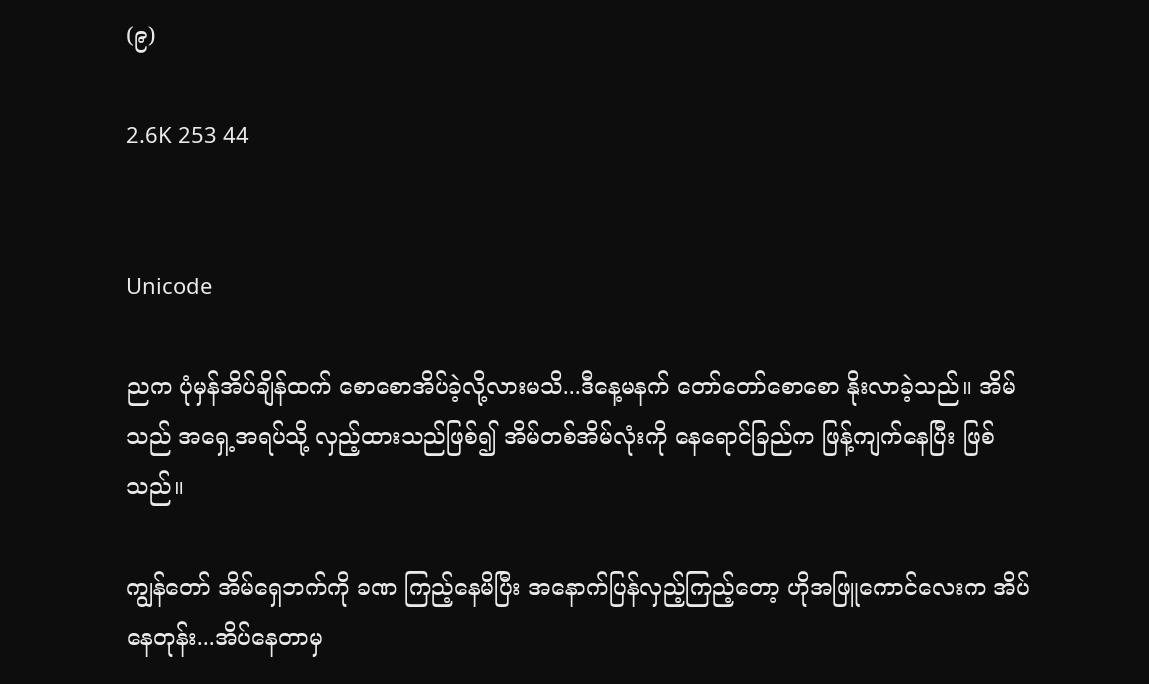(၉)

2.6K 253 44


Unicode

ညက ပုံမှန်အိပ်ချိန်ထက် စောစောအိပ်ခဲ့လို့လားမသိ...ဒီနေ့မနက် တော်တော်စောစော နိုးလာခဲ့သည်။ အိမ်သည် အရှေ့အရပ်သို့ လှည့်ထားသည်ဖြစ်၍ အိမ်တစ်အိမ်လုံးကို နေရောင်ခြည်က ဖြန့်ကျက်နေပြီး ဖြစ်သည်။

ကျွန်တော် အိမ်ရှေဘက်ကို ခဏ ကြည့်နေမိပြီး အနောက်ပြန်လှည့်ကြည့်တော့ ဟိုအဖြူကောင်လေးက အိပ်နေတုန်း...အိပ်နေတာမှ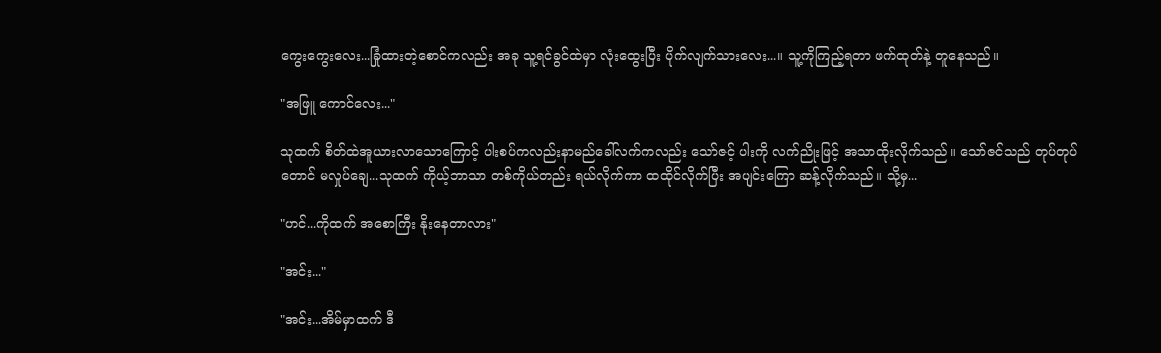ကွေးကွေးလေး...ခြုံထားတဲ့စောင်ကလည်း အခု သူ့ရင်ခွင်ထဲမှာ လုံးထွေးပြီး ပိုက်လျက်သားလေး...။ သူ့ကိုကြည့်ရတာ ဖက်ထုတ်နဲ့ တူနေသည်။

"အဖြူ ကောင်လေး..."

သုထက် စိတ်ထဲအူယားလာသောကြောင့် ပါးစပ်ကလည်းနာမည်ခေါ်လက်ကလည်း သော်ဇင့် ပါးကို လက်ညိုးဖြင့် အသာထိုးလိုက်သည်။ သော်ဇင်သည် တုပ်တုပ်တောင် မလှုပ်ချေ...သုထက် ကိုယ့်ဘာသာ တစ်ကိုယ်တည်း ရယ်လိုက်ကာ ထထိုင်လိုက်ပြီး အပျင်းကြော ဆန့်လိုက်သည်။ သို့မှ...

"ဟင်...ကိုထက် အစောကြီး နိုးနေတာလား"

"အင်း..."

"အင်း...အိမ်မှာထက် ဒီ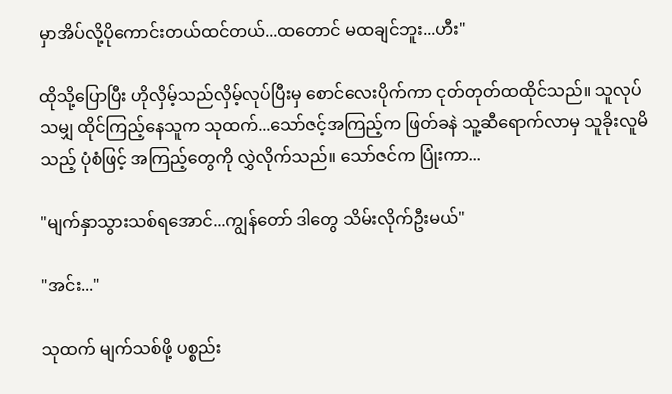မှာအိပ်လို့ပိုကောင်းတယ်ထင်တယ်...ထတောင် မထချင်ဘူး...ဟီး"

ထိုသို့ပြောပြီး ဟိုလှိမ့်သည်လှိမ့်လုပ်ပြီးမှ စောင်လေးပိုက်ကာ ငုတ်တုတ်ထထိုင်သည်။ သူလုပ်သမျှ ထိုင်ကြည့်နေသူက သုထက်...သော်ဇင့်အကြည့်က ဖြတ်ခနဲ သူ့ဆီရောက်လာမှ သူခိုးလူမိသည့် ပုံစံဖြင့် အကြည့်တွေကို လွှဲလိုက်သည်။ သော်ဇင်က ပြုံးကာ...

"မျက်နှာသွားသစ်ရအောင်...ကျွန်တော် ဒါတွေ သိမ်းလိုက်ဦးမယ်"

"အင်း..."

သုထက် မျက်သစ်ဖို့ ပစ္စည်း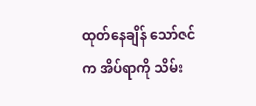ထုတ်နေချိန် သော်ဇင်က အိပ်ရာကို သိမ်း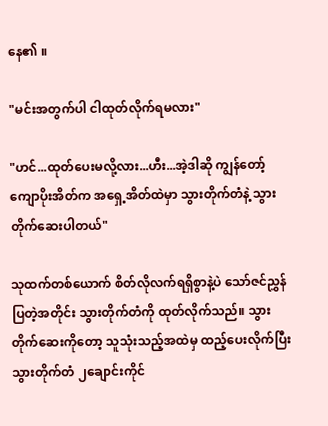နေ၏ ။

"မင်းအတွက်ပါ ငါထုတ်လိုက်ရမလား"

"ဟင်...ထုတ်ပေးမလို့လား...ဟီး...အဲ့ဒါဆို ကျွန်တော့် ကျောပိုးအိတ်က အရှေ့အိတ်ထဲမှာ သွားတိုက်တံနဲ့ သွားတိုက်ဆေးပါတယ်"

သုထက်တစ်ယောက် စိတ်လိုလက်ရရှိစွာနဲ့ပဲ သော်ဇင်ညွှန်ပြတဲ့အတိုင်း သွားတိုက်တံကို ထုတ်လိုက်သည်။ သွားတိုက်ဆေးကိုတော့ သူသုံးသည့်အထဲမှ ထည့်ပေးလိုက်ပြီး သွားတိုက်တံ ၂ချောင်းကိုင်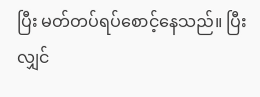ပြီး မတ်တပ်ရပ်စောင့်နေသည်။ ပြီးလျှင်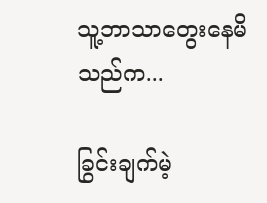သူ့ဘာသာတွေးနေမိသည်က...

ခြွင်းချက်မဲ့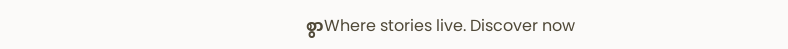စွာWhere stories live. Discover now